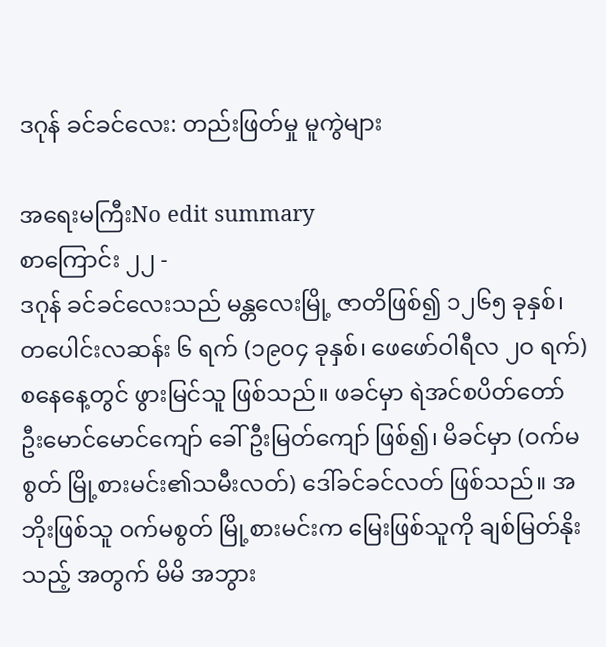ဒဂုန် ခင်ခင်လေး: တည်းဖြတ်မှု မူကွဲများ

အရေးမကြီးNo edit summary
စာကြောင်း ၂၂ -
ဒဂုန် ခင်ခင်လေးသည် မန္တလေးမြို့ ဇာတိဖြစ်၍ ၁၂၆၅ ခုနှစ်၊ တပေါင်းလဆန်း ၆ ရက် (၁၉၀၄ ခုနှစ်၊ ဖေဖော်ဝါရီလ ၂ဝ ရက်) စနေနေ့တွင် ဖွားမြင်သူ ဖြစ်သည်။ ဖခင်မှာ ရဲအင်စပိတ်တော် ဦးမောင်မောင်ကျော် ခေါ် ဦးမြတ်ကျော် ဖြစ်၍၊ မိခင်မှာ (ဝက်မစွတ် မြို့စားမင်း၏သမီးလတ်) ဒေါ်ခင်ခင်လတ် ဖြစ်သည်။ အဘိုးဖြစ်သူ ဝက်မစွတ် မြို့စားမင်းက မြေးဖြစ်သူကို ချစ်မြတ်နိုးသည့် အတွက် မိမိ အဘွား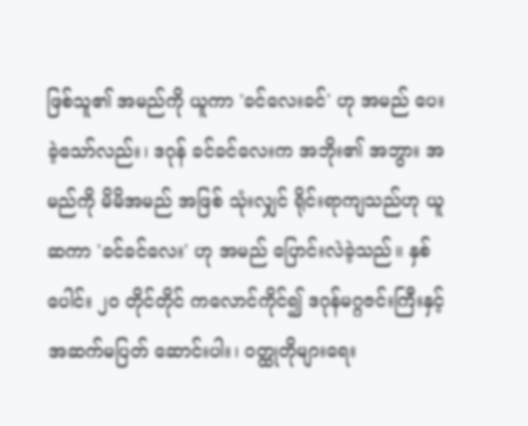ဖြစ်သူ၏ အမည်ကို ယူကာ 'ခင်လေးခင်' ဟု အမည် ပေးခဲ့သော်လည်း၊ ဒဂုန် ခင်ခင်လေးက အဘိုး၏ အဘွား အမည်ကို မိမိအမည် အဖြစ် သုံးလျှင် ရိုင်းရာကျသည်ဟု ယူဆကာ 'ခင်ခင်လေး' ဟု အမည် ပြောင်းလဲခဲ့သည်။ နှစ်ပေါင်း ၂ဝ တိုင်တိုင် ကလောင်ကိုင်၍ ဒဂုန်မဂ္ဂဇင်းကြီးနှင့် အဆက်မပြတ် ဆောင်းပါး၊ ဝတ္ထုတိုများရေး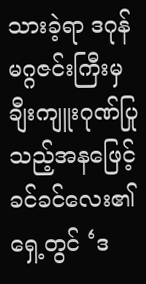သားခဲ့ရာ ဒဂုန်မဂ္ဂဇင်းကြီးမှ ချီးကျူးဂုဏ်ပြုသည့်အနဖြေင့် ခင်ခင်လေး၏ရှေ့တွင် ‘ဒ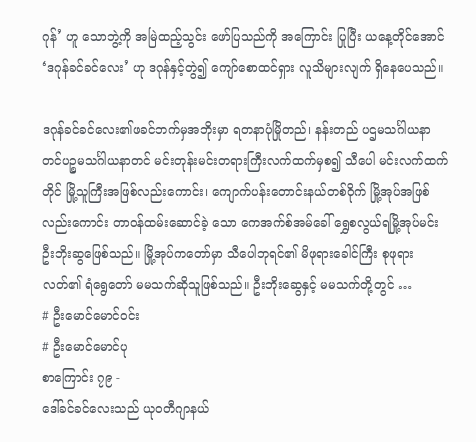ဂုန်’ ဟူ သောဘွဲ့ကို အမြဲထည့်သွင်း ဖော်ပြသည်ကို အကြောင်း ပြုပြီး ယနေ့တိုင်အောင် ‘ဒဂုန်ခင်ခင်လေး’ ဟု ဒဂုန်နှင့်တွဲ၍ ကျော်စောထင်ရှား လူသိများလျက် ရှိနေပေသည်။

ဒဂုန်ခင်ခင်လေး၏ဖခင်ဘက်မှအဘိုးမှာ ရတနာပုံမြိုတည်၊ နန်းတည် ပဌမသင်္ဂါယနာတင်ပဉ္စမသင်္ဂါယနာတင် မင်းတုန်းမင်းတရားကြီးလက်ထက်မှစ၍ သီပေါ မင်းလက်ထက်တိုင် မြို့သူကြီးအဖြစ်လည်းကောင်း၊ ကျောက်ပန်းတောင်းနယ်တစ်ဝိုက် မြို့အုပ်အဖြစ်လည်းကောင်း တာဝန်ထမ်းဆောင်ခဲ့ သော ကေအက်စ်အမ်ခေါ် ရွှေစလွယ်ရမြို့အုပ်မင်း ဦးဘိုးဆွဖြေစ်သည်။ မြို့အုပ်ကတော်မှာ သီပေါဘုရင်၏ မိဖုရားခေါင်ကြီး စုဖုရားလတ်၏ ရံရွေတော် မမသက်ဆိုသူဖြစ်သည်။ ဦးဘိုးဆွေနှင့် မမသက်တို့တွင် …
# ဦးမောင်မောင်ဝင်း
# ဦးမောင်မောင်ပု
စာကြောင်း ၇၉ -
ဒေါ်ခင်ခင်လေးသည် ယုဝတီဂျာနယ်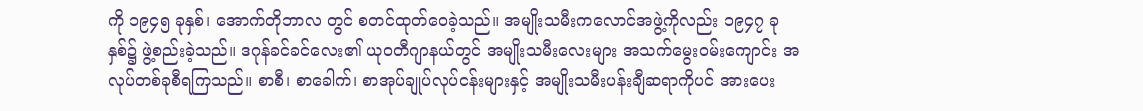ကို ၁၉၄၅ ခုနှစ်၊ အောက်တိုဘာလ တွင် စတင်ထုတ်ဝေခဲ့သည်။ အမျိုးသမီးကလောင်အဖွဲ့ကိုလည်း ၁၉၄၇ ခုနှစ်၌ ဖွဲ့စည်းခဲ့သည်။ ဒဂုန်ခင်ခင်လေး၏ ယုဝတီဂျာနယ်တွင် အမျိုးသမီးလေးများ အသက်မွေးဝမ်းကျောင်း အလုပ်တစ်ခုစီရကြသည်။ စာစီ၊ စာခေါက်၊ စာအုပ်ချုပ်လုပ်ငန်းများနှင့် အမျိုးသမီးပန်းချီဆရာကိုပင် အားပေး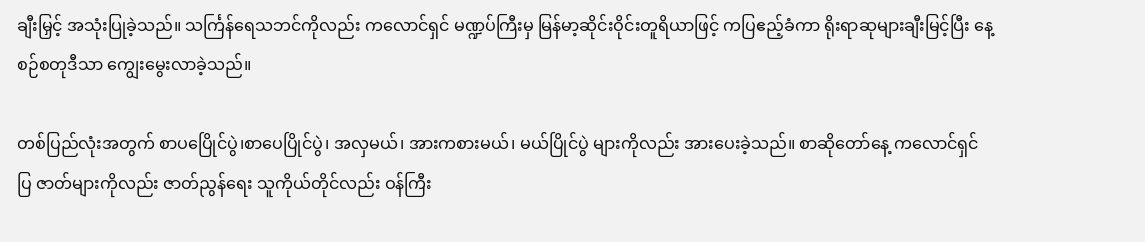ချီးမြှင့် အသုံးပြုခဲ့သည်။ သင်္ကြန်ရေသဘင်ကိုလည်း ကလောင်ရှင် မဏ္ဍပ်ကြီးမှ မြန်မာ့ဆိုင်းဝိုင်းတူရိယာဖြင့် ကပြဧည့်ခံကာ ရိုးရာဆုများချီးမြင့်ပြီး နေ့စဉ်စတုဒီသာ ကျွေးမွေးလာခဲ့သည်။

တစ်ပြည်လုံးအတွက် စာပပြေိုင်ပွဲ၊စာပေပြိုင်ပွဲ၊ အလှမယ်၊ အားကစားမယ်၊ မယ်ပြိုင်ပွဲ များကိုလည်း အားပေးခဲ့သည်။ စာဆိုတော်နေ့ ကလောင်ရှင်ပြ ဇာတ်များကိုလည်း ဇာတ်ညွန်ရေး သူကိုယ်တိုင်လည်း ဝန်ကြီး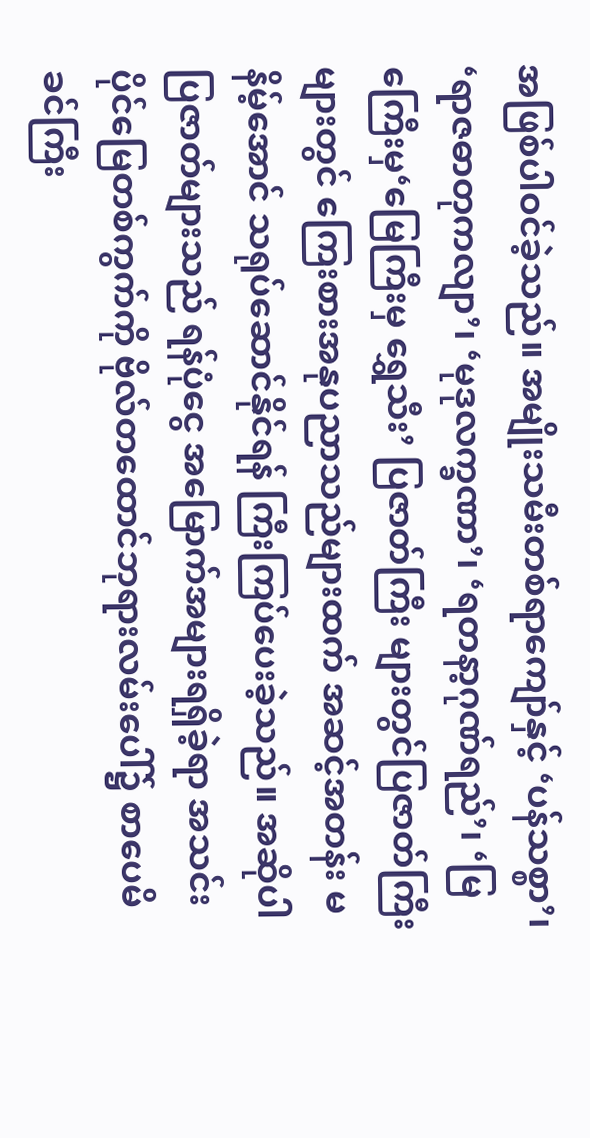အဖြစ်ပါဝင်ခဲ့သည်။ အမျိုးသမီးတစ်ရာကျော်နှင့် ‘ပန်သစ္စာ’၊ ‘ရာဇဓာတုကလျာ’၊ ‘မုဒုလက္ခဏာ’၊ ‘ရတနာ့ဂုဏ်ရည်’၊ ‘မြကြေီးမှ‘မြေကြီးမှ ရွှေသီး’ ပြဇာတ်ကြီး များတွင်ပြဇာတ်ကြီးများတွင် ကြေးစားအနုပညာသည်များထက် အဆင့်အတန်း မနိမ့်အောင် သရုပ်ဆောင်နိုင်ရန် ကြီးကြပ်ပေးခဲ့သည်။ အဆိုပါပြဇာတ်များသည် ရန်ပုံငွေ အမြောက်အများရရှိခဲ့ရာ အသင်း ပိုင်မြေတစ်ကွက်ကို ဗိုလ်တထောင်ဘုရားလမ်းပေါ်၌ စာပေမိခင်ကြီး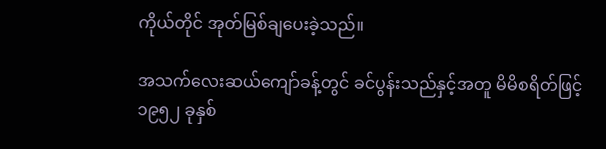ကိုယ်တိုင် အုတ်မြစ်ချပေးခဲ့သည်။

အသက်လေးဆယ်ကျော်ခန့်တွင် ခင်ပွန်းသည်နှင့်အတူ မိမိစရိတ်ဖြင့် ၁၉၅၂ ခုနှစ်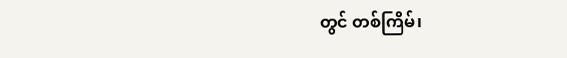တွင် တစ်ကြိမ်၊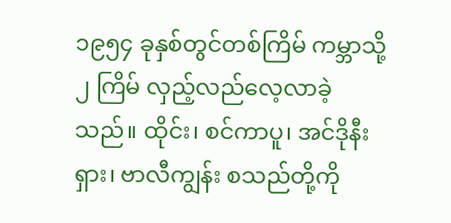၁၉၅၄ ခုနှစ်တွင်တစ်ကြိမ် ကမ္ဘာသို့ ၂ ကြိမ် လှည့်လည်လေ့လာခဲ့သည်။ ထိုင်း၊ စင်ကာပူ၊ အင်ဒိုနီးရှား၊ ဗာလီကျွန်း စသည်တို့ကို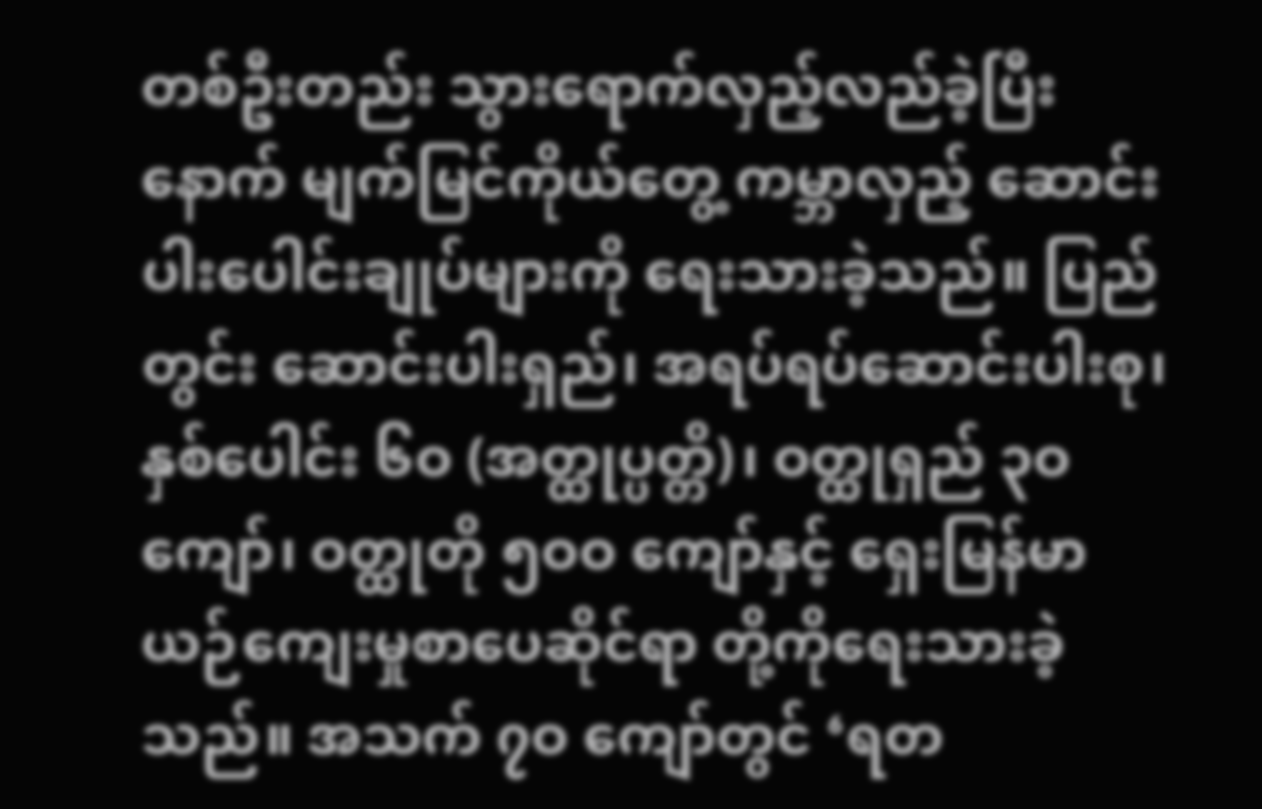တစ်ဦးတည်း သွားရောက်လှည့်လည်ခဲ့ပြီးနောက် မျက်မြင်ကိုယ်တွေ့ ကမ္ဘာလှည့် ဆောင်းပါးပေါင်းချုပ်များကို ရေးသားခဲ့သည်။ ပြည်တွင်း ဆောင်းပါးရှည်၊ အရပ်ရပ်ဆောင်းပါးစု၊ နှစ်ပေါင်း ၆ဝ (အတ္ထုပ္ပတ္တိ)၊ ဝတ္ထုရှည် ၃ဝ ကျော်၊ ဝတ္ထုတို ၅ဝဝ ကျော်နှင့် ရှေးမြန်မာယဉ်ကျေးမှုစာပေဆိုင်ရာ တို့ကိုရေးသားခဲ့သည်။ အသက် ၇ဝ ကျော်တွင် ‘ရတ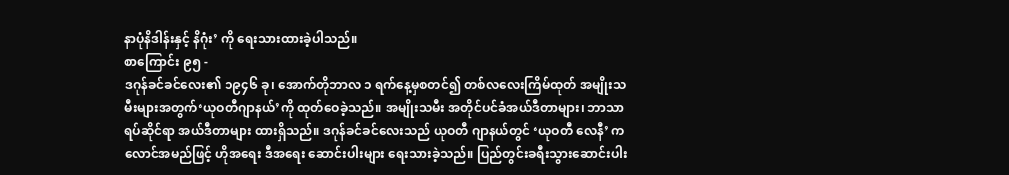နာပုံနိဒါန်းနှင့် နိဂုံး’ ကို ရေးသားထားခဲ့ပါသည်။
စာကြောင်း ၉၅ -
ဒဂုန်ခင်ခင်လေး၏ ၁၉၄၆ ခု၊ အောက်တိုဘာလ ၁ ရက်နေ့မှစတင်၍ တစ်လလေးကြိမ်ထုတ် အမျိုးသမီးများအတွက်‘ယုဝတီဂျာနယ်’ကို ထုတ်ဝေခဲ့သည်။ အမျိုးသမီး အတိုင်ပင်ခံအယ်ဒီတာများ၊ ဘာသာရပ်ဆိုင်ရာ အယ်ဒီတာများ ထားရှိသည်။ ဒဂုန်ခင်ခင်လေးသည် ယုဝတီ ဂျာနယ်တွင် ‘ယုဝတီ လေနီ’ ကလောင်အမည်ဖြင့် ဟိုအရေး ဒီအရေး ဆောင်းပါးများ ရေးသားခဲ့သည်။ ပြည်တွင်းခရီးသွားဆောင်းပါး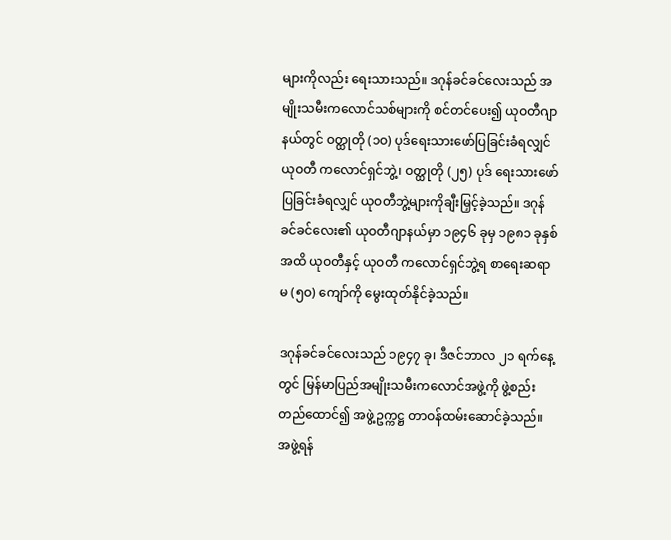များကိုလည်း ရေးသားသည်။ ဒဂုန်ခင်ခင်လေးသည် အမျိုးသမီးကလောင်သစ်များကို စင်တင်ပေး၍ ယုဝတီဂျာနယ်တွင် ဝတ္ထုတို (၁ဝ) ပုဒ်ရေးသားဖော်ပြခြင်းခံရလျှင် ယုဝတီ ကလောင်ရှင်ဘွဲ့၊ ဝတ္ထုတို (၂၅) ပုဒ် ရေးသားဖော်ပြခြင်းခံရလျှင် ယုဝတီဘွဲ့များကိုချီးမြှင့်ခဲ့သည်။ ဒဂုန် ခင်ခင်လေး၏ ယုဝတီဂျာနယ်မှာ ၁၉၄၆ ခုမှ ၁၉၈၁ ခုနှစ်အထိ ယုဝတီနှင့် ယုဝတီ ကလောင်ရှင်ဘွဲ့ရ စာရေးဆရာမ (၅ဝ) ကျော်ကို မွေးထုတ်နိုင်ခဲ့သည်။

ဒဂုန်ခင်ခင်လေးသည် ၁၉၄၇ ခု၊ ဒီဇင်ဘာလ ၂၁ ရက်နေ့တွင် မြန်မာပြည်အမျိုးသမီးကလောင်အဖွဲ့ကို ဖွဲ့စည်းတည်ထောင်၍ အဖွဲ့ဥက္ကဋ္ဌ တာဝန်ထမ်းဆောင်ခဲ့သည်။ အဖွဲ့ရန်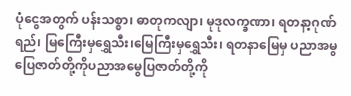ပုံငွေအတွက် ပန်းသစ္စာ၊ ဓာတုကလျာ၊ မုဒုလက္ခဏာ၊ ရတနာ့ဂုဏ်ရည်၊ မြကြေီးမှရွှေသီး၊မြေကြီးမှရွှေသီး၊ ရတနာမြေမှ ပညာအမွပြေဇာတ်တို့ကိုပညာအမွေပြဇာတ်တို့ကို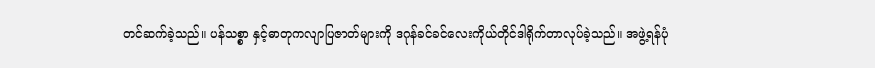တင်ဆက်ခဲ့သည်။ ပန်သစ္စာ နှင့်ဓာတုကလျာပြဇာတ်များကို ဒဂုန်ခင်ခင်လေးကိုယ်တိုင်ဒါရိုက်တာလုပ်ခဲ့သည်။ အဖွဲ့ရန်ပုံ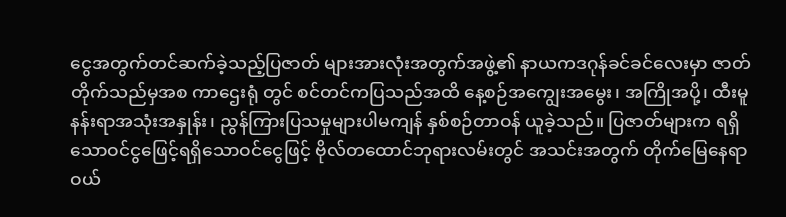ငွေအတွက်တင်ဆက်ခဲ့သည့်ပြဇာတ် များအားလုံးအတွက်အဖွဲ့၏ နာယကဒဂုန်ခင်ခင်လေးမှာ ဇာတ်တိုက်သည်မှအစ ကာဌေးရုံ တွင် စင်တင်ကပြသည်အထိ နေ့စဉ်အကျွေးအမွေး၊ အကြိုအပို့၊ ထီးမူနန်းရာအသုံးအနှုန်း၊ ညွန်ကြားပြသမှုများပါမကျန် နှစ်စဉ်တာဝန် ယူခဲ့သည်။ ပြဇာတ်များက ရရှိသောဝင်ငွဖြေင့်ရရှိသောဝင်ငွေဖြင့် ဗိုလ်တထောင်ဘုရားလမ်းတွင် အသင်းအတွက် တိုက်မြေနေရာ ဝယ်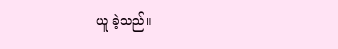ယူ ခဲ့သည်။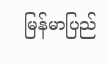မြန်မာပြည်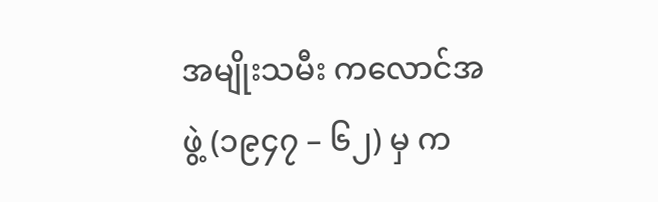အမျိုးသမီး ကလောင်အဖွဲ့ (၁၉၄၇ – ၆၂) မှ က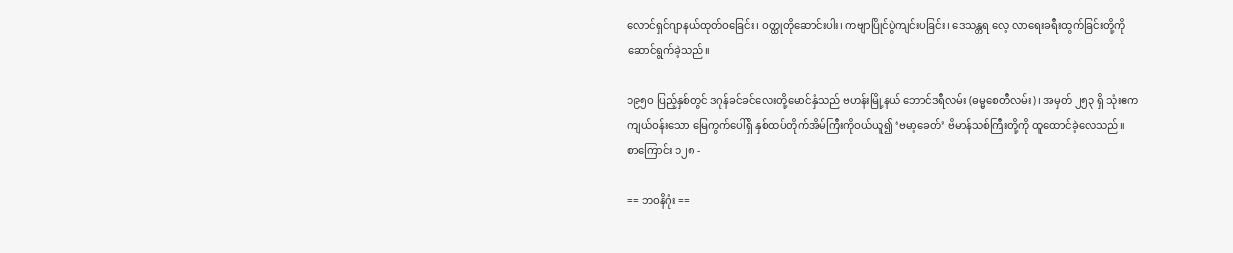လောင်ရှင်ဂျာနယ်ထုတ်ဝခြေင်း၊ ဝတ္ထုတိုဆောင်းပါး၊ ကဗျာပြိုင်ပွဲကျင်းပခြင်း၊ ဒေသန္တရ လေ့ လာရေးခရီးထွက်ခြင်းတို့ကို ဆောင်ရွက်ခဲ့သည်။

၁၉၅ဝ ပြည့်နှစ်တွင် ဒဂုန်ခင်ခင်လေးတို့မောင်နှံသည် ဗဟန်းမြို့နယ် ဘောင်ဒရီလမ်း (ဓမ္မစေတီလမ်း)၊ အမှတ် ၂၅၃ ရှိ သုံးဧကကျယ်ဝန်းသော မြေကွက်ပေါ်ရှိ နှစ်ထပ်တိုက်အိမ်ကြီးကိုဝယ်ယူ၍ ‘ဗမာ့ခေတ်’ ဗိမာန်သစ်ကြီးတို့ကို ထူထောင်ခဲ့လေသည်။
စာကြောင်း ၁၂၈ -

== ဘဝနိဂုံး ==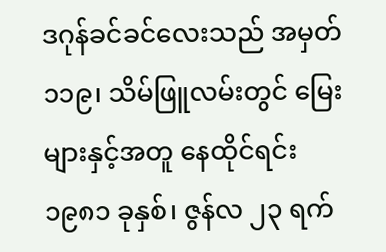ဒဂုန်ခင်ခင်လေးသည် အမှတ် ၁၁၉၊ သိမ်ဖြူလမ်းတွင် မြေးများနှင့်အတူ နေထိုင်ရင်း ၁၉၈၁ ခုနှစ်၊ ဇွန်လ ၂၃ ရက်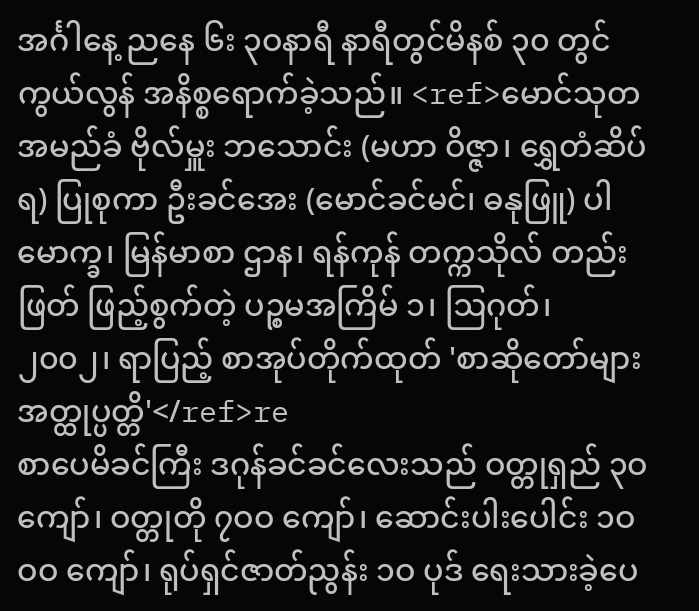အင်္ဂါနေ့ ညနေ ၆း ၃ဝနာရီ နာရီတွင်မိနစ် ၃၀ တွင် ကွယ်လွန် အနိစ္စရောက်ခဲ့သည်။ <ref>မောင်သုတ အမည်ခံ ဗိုလ်မှူး ဘသောင်း (မဟာ ဝိဇ္ဇာ၊ ရွှေတံဆိပ်ရ) ပြုစုကာ ဦးခင်အေး (မောင်ခင်မင်၊ ဓနုဖြူ) ပါမောက္ခ၊ မြန်မာစာ ဌာန၊ ရန်ကုန် တက္ကသိုလ် တည်းဖြတ် ဖြည့်စွက်တဲ့ ပဉ္စမအကြိမ် ၁၊ ဩဂုတ်၊ ၂၀၀၂၊ ရာပြည့် စာအုပ်တိုက်ထုတ် 'စာဆိုတော်များ အတ္ထုပ္ပတ္တိ'</ref>re
စာပေမိခင်ကြီး ဒဂုန်ခင်ခင်လေးသည် ဝတ္တုရှည် ၃ဝ ကျော်၊ ဝတ္တုတို ၇ဝဝ ကျော်၊ ဆောင်းပါးပေါင်း ၁ဝဝဝ ကျော်၊ ရုပ်ရှင်ဇာတ်ညွန်း ၁ဝ ပုဒ် ရေးသားခဲ့ပေ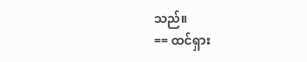သည်။
== ထင်ရှား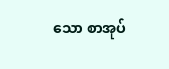သော စာအုပ်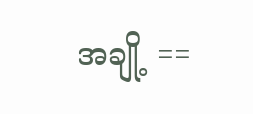အချို့ ==